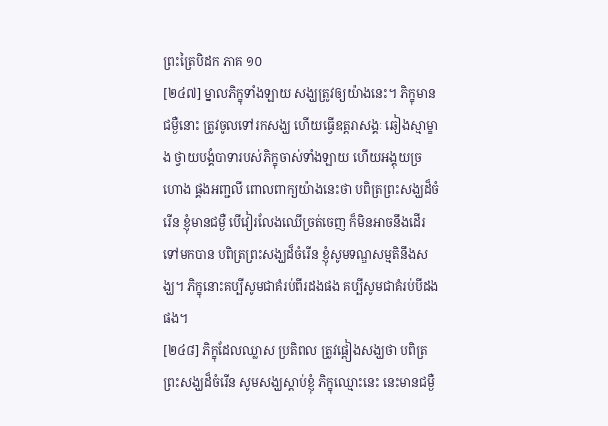ព្រះត្រៃបិដក ភាគ ១០
[២៤៧] ម្នាលភិក្ខុទាំងឡាយ សង្ឃត្រូវឲ្យយ៉ាងនេះ។ ភិក្ខុមានជម្ងឺនោះ ត្រូវចូលទៅរកសង្ឃ ហើយធ្វើឧត្តរាសង្គៈ ឆៀងស្មាម្ខាង ថ្វាយបង្គំបាទារបស់ភិក្ខុចាស់ទាំងឡាយ ហើយអង្គុយច្រហោង ផ្គងអញ្ជលី ពោលពាក្យយ៉ាងនេះថា បពិត្រព្រះសង្ឃដ៏ចំរើន ខ្ញុំមានជម្ងឺ បើវៀរលែងឈើច្រត់ចេញ ក៏មិនអាចនឹងដើរទៅមកបាន បពិត្រព្រះសង្ឃដ៏ចំរើន ខ្ញុំសូមទណ្ឌសម្មតិនឹងសង្ឃ។ ភិក្ខុនោះគប្បីសូមជាគំរប់ពីរដងផង គប្បីសូមជាគំរប់បីដងផង។
[២៤៨] ភិក្ខុដែលឈ្លាស ប្រតិពល ត្រូវផ្តៀងសង្ឃថា បពិត្រព្រះសង្ឃដ៏ចំរើន សូមសង្ឃស្តាប់ខ្ញុំ ភិក្ខុឈ្មោះនេះ នេះមានជម្ងឺ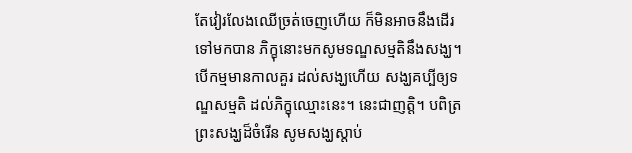តែវៀរលែងឈើច្រត់ចេញហើយ ក៏មិនអាចនឹងដើរទៅមកបាន ភិក្ខុនោះមកសូមទណ្ឌសម្មតិនឹងសង្ឃ។ បើកម្មមានកាលគួរ ដល់សង្ឃហើយ សង្ឃគប្បីឲ្យទណ្ឌសម្មតិ ដល់ភិក្ខុឈ្មោះនេះ។ នេះជាញត្តិ។ បពិត្រព្រះសង្ឃដ៏ចំរើន សូមសង្ឃស្តាប់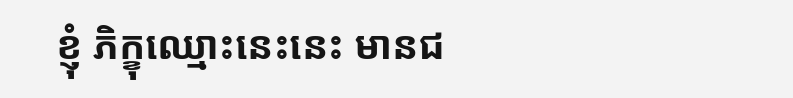ខ្ញុំ ភិក្ខុឈ្មោះនេះនេះ មានជ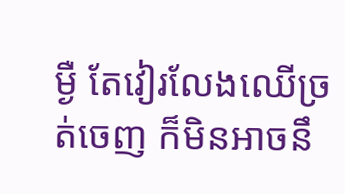ម្ងឺ តែវៀរលែងឈើច្រត់ចេញ ក៏មិនអាចនឹ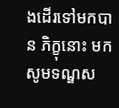ងដើរទៅមកបាន ភិក្ខុនោះ មកសូមទណ្ឌស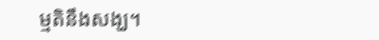ម្មតិនឹងសង្ឃ។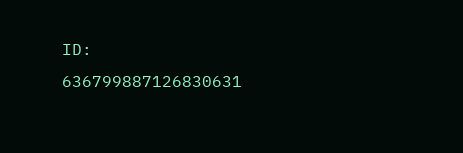ID: 636799887126830631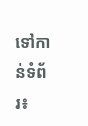ទៅកាន់ទំព័រ៖